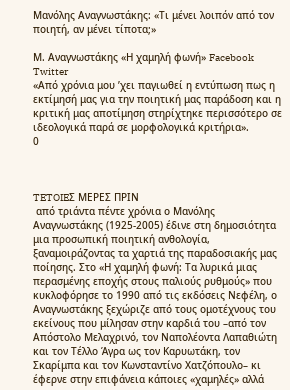Μανόλης Αναγνωστάκης: «Τι μένει λοιπόν από τον ποιητή, αν μένει τίποτα;»

Μ. Αναγνωστάκης «Η χαμηλή φωνή» Facebook Twitter
«Από χρόνια μου ’χει παγιωθεί η εντύπωση πως η εκτίμησή μας για την ποιητική μας παράδοση και η κριτική μας αποτίμηση στηρίχτηκε περισσότερο σε ιδεολογικά παρά σε μορφολογικά κριτήρια».
0



TETOIEΣ ΜΕΡΕΣ ΠΡΙΝ
 από τριάντα πέντε χρόνια ο Μανόλης Αναγνωστάκης (1925-2005) έδινε στη δημοσιότητα μια προσωπική ποιητική ανθολογία, ξαναμοιράζοντας τα χαρτιά της παραδοσιακής μας ποίησης. Στο «Η χαμηλή φωνή: Τα λυρικά μιας περασμένης εποχής στους παλιούς ρυθμούς» που κυκλοφόρησε το 1990 από τις εκδόσεις Νεφέλη, ο Αναγνωστάκης ξεχώριζε από τους ομοτέχνους του εκείνους που μίλησαν στην καρδιά του –από τον Απόστολο Μελαχρινό, τον Ναπολέοντα Λαπαθιώτη και τον Τέλλο Άγρα ως τον Καρυωτάκη, τον Σκαρίμπα και τον Κωνσταντίνο Χατζόπουλο– κι έφερνε στην επιφάνεια κάποιες «χαμηλές» αλλά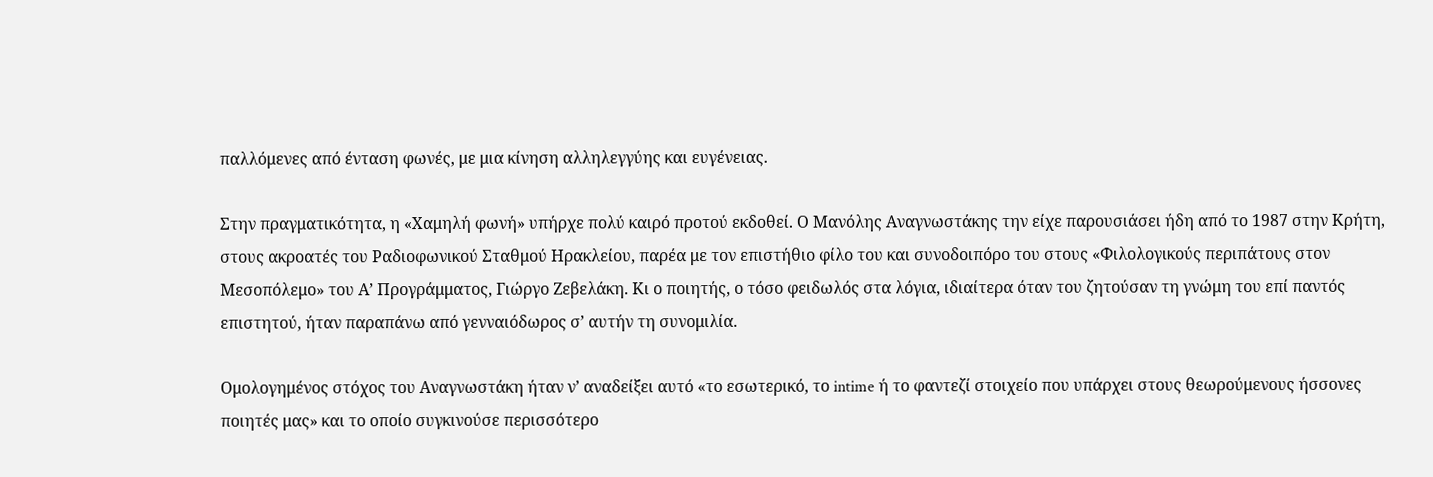παλλόμενες από ένταση φωνές, με μια κίνηση αλληλεγγύης και ευγένειας.

Στην πραγματικότητα, η «Χαμηλή φωνή» υπήρχε πολύ καιρό προτού εκδοθεί. Ο Μανόλης Αναγνωστάκης την είχε παρουσιάσει ήδη από το 1987 στην Κρήτη, στους ακροατές του Ραδιοφωνικού Σταθμού Ηρακλείου, παρέα με τον επιστήθιο φίλο του και συνοδοιπόρο του στους «Φιλολογικούς περιπάτους στον Μεσοπόλεμο» του Α’ Προγράμματος, Γιώργο Ζεβελάκη. Κι ο ποιητής, ο τόσο φειδωλός στα λόγια, ιδιαίτερα όταν του ζητούσαν τη γνώμη του επί παντός επιστητού, ήταν παραπάνω από γενναιόδωρος σ’ αυτήν τη συνομιλία.

Ομολογημένος στόχος του Αναγνωστάκη ήταν ν’ αναδείξει αυτό «το εσωτερικό, το intime ή το φαντεζί στοιχείο που υπάρχει στους θεωρούμενους ήσσονες ποιητές μας» και το οποίο συγκινούσε περισσότερο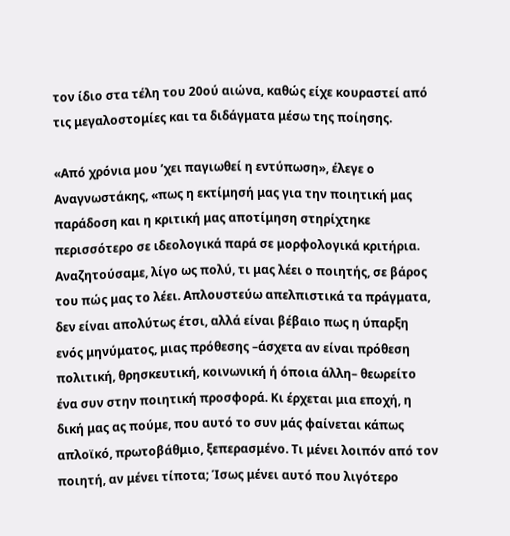τον ίδιο στα τέλη του 20ού αιώνα, καθώς είχε κουραστεί από τις μεγαλοστομίες και τα διδάγματα μέσω της ποίησης.

«Από χρόνια μου ’χει παγιωθεί η εντύπωση», έλεγε ο Αναγνωστάκης, «πως η εκτίμησή μας για την ποιητική μας παράδοση και η κριτική μας αποτίμηση στηρίχτηκε περισσότερο σε ιδεολογικά παρά σε μορφολογικά κριτήρια. Αναζητούσαμε, λίγο ως πολύ, τι μας λέει ο ποιητής, σε βάρος του πώς μας το λέει. Απλουστεύω απελπιστικά τα πράγματα, δεν είναι απολύτως έτσι, αλλά είναι βέβαιο πως η ύπαρξη ενός μηνύματος, μιας πρόθεσης –άσχετα αν είναι πρόθεση πολιτική, θρησκευτική, κοινωνική ή όποια άλλη– θεωρείτο ένα συν στην ποιητική προσφορά. Κι έρχεται μια εποχή, η δική μας ας πούμε, που αυτό το συν μάς φαίνεται κάπως απλοϊκό, πρωτοβάθμιο, ξεπερασμένο. Τι μένει λοιπόν από τον ποιητή, αν μένει τίποτα; Ίσως μένει αυτό που λιγότερο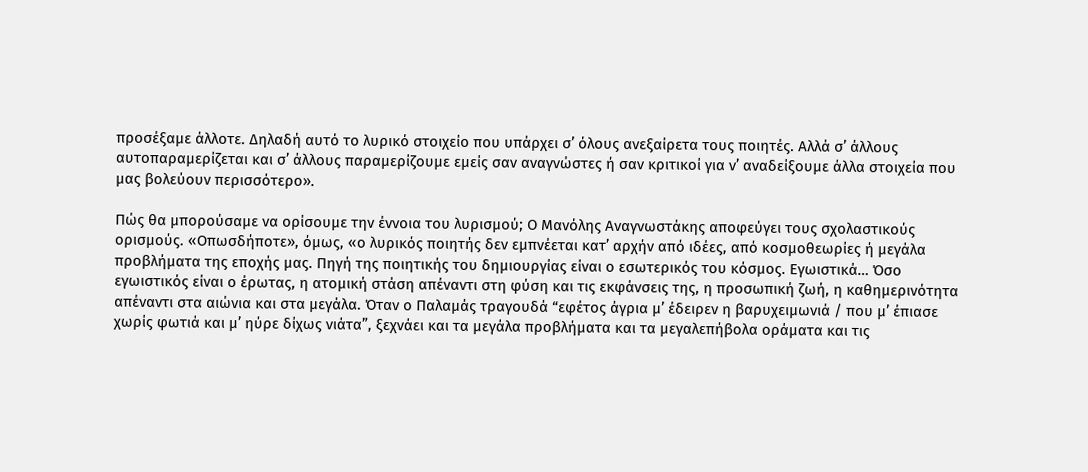προσέξαμε άλλοτε. Δηλαδή αυτό το λυρικό στοιχείο που υπάρχει σ’ όλους ανεξαίρετα τους ποιητές. Αλλά σ’ άλλους αυτοπαραμερίζεται και σ’ άλλους παραμερίζουμε εμείς σαν αναγνώστες ή σαν κριτικοί για ν’ αναδείξουμε άλλα στοιχεία που μας βολεύουν περισσότερο».

Πώς θα μπορούσαμε να ορίσουμε την έννοια του λυρισμού; Ο Μανόλης Αναγνωστάκης αποφεύγει τους σχολαστικούς ορισμούς. «Οπωσδήποτε», όμως, «ο λυρικός ποιητής δεν εμπνέεται κατ’ αρχήν από ιδέες, από κοσμοθεωρίες ή μεγάλα προβλήματα της εποχής μας. Πηγή της ποιητικής του δημιουργίας είναι ο εσωτερικός του κόσμος. Εγωιστικά… Όσο εγωιστικός είναι ο έρωτας, η ατομική στάση απέναντι στη φύση και τις εκφάνσεις της, η προσωπική ζωή, η καθημερινότητα απέναντι στα αιώνια και στα μεγάλα. Όταν ο Παλαμάς τραγουδά “εφέτος άγρια μ’ έδειρεν η βαρυχειμωνιά / που μ’ έπιασε χωρίς φωτιά και μ’ ηύρε δίχως νιάτα”, ξεχνάει και τα μεγάλα προβλήματα και τα μεγαλεπήβολα οράματα και τις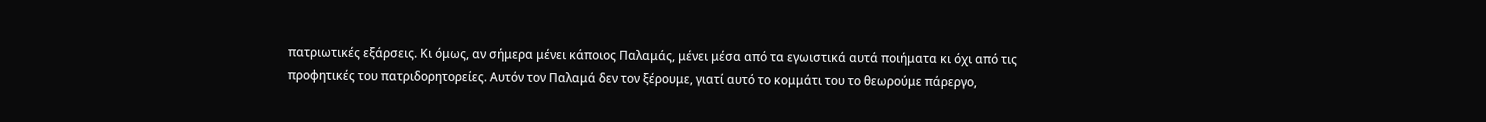πατριωτικές εξάρσεις. Κι όμως, αν σήμερα μένει κάποιος Παλαμάς, μένει μέσα από τα εγωιστικά αυτά ποιήματα κι όχι από τις προφητικές του πατριδορητορείες. Αυτόν τον Παλαμά δεν τον ξέρουμε, γιατί αυτό το κομμάτι του το θεωρούμε πάρεργο,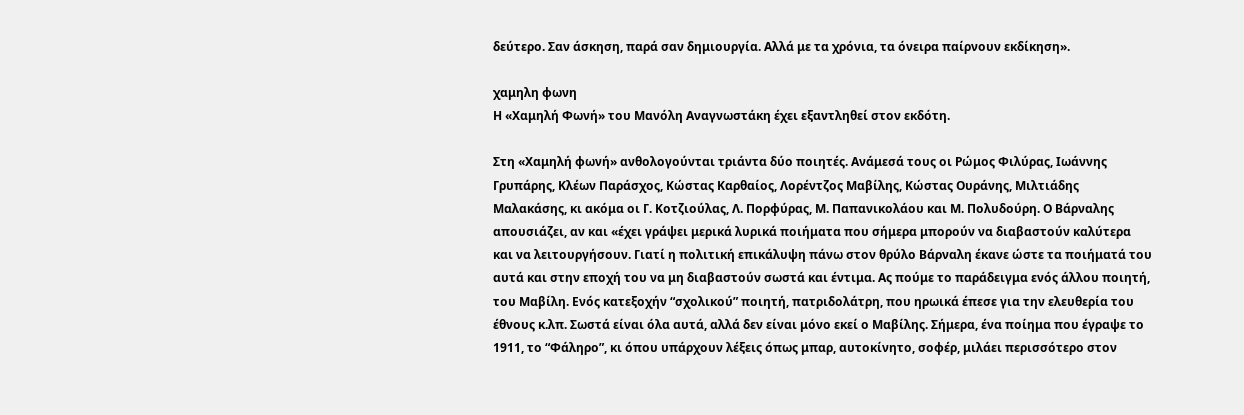δεύτερο. Σαν άσκηση, παρά σαν δημιουργία. Αλλά με τα χρόνια, τα όνειρα παίρνουν εκδίκηση».

χαμηλη φωνη
Η «Χαμηλή Φωνή» του Μανόλη Αναγνωστάκη έχει εξαντληθεί στον εκδότη.

Στη «Χαμηλή φωνή» ανθολογούνται τριάντα δύο ποιητές. Ανάμεσά τους οι Ρώμος Φιλύρας, Ιωάννης Γρυπάρης, Κλέων Παράσχος, Κώστας Καρθαίος, Λορέντζος Μαβίλης, Κώστας Ουράνης, Μιλτιάδης Μαλακάσης, κι ακόμα οι Γ. Κοτζιούλας, Λ. Πορφύρας, Μ. Παπανικολάου και Μ. Πολυδούρη. Ο Βάρναλης απουσιάζει, αν και «έχει γράψει μερικά λυρικά ποιήματα που σήμερα μπορούν να διαβαστούν καλύτερα και να λειτουργήσουν. Γιατί η πολιτική επικάλυψη πάνω στον θρύλο Βάρναλη έκανε ώστε τα ποιήματά του αυτά και στην εποχή του να μη διαβαστούν σωστά και έντιμα. Ας πούμε το παράδειγμα ενός άλλου ποιητή, του Μαβίλη. Ενός κατεξοχήν “σχολικού” ποιητή, πατριδολάτρη, που ηρωικά έπεσε για την ελευθερία του έθνους κ.λπ. Σωστά είναι όλα αυτά, αλλά δεν είναι μόνο εκεί ο Μαβίλης. Σήμερα, ένα ποίημα που έγραψε το 1911, το “Φάληρο”, κι όπου υπάρχουν λέξεις όπως μπαρ, αυτοκίνητο, σοφέρ, μιλάει περισσότερο στον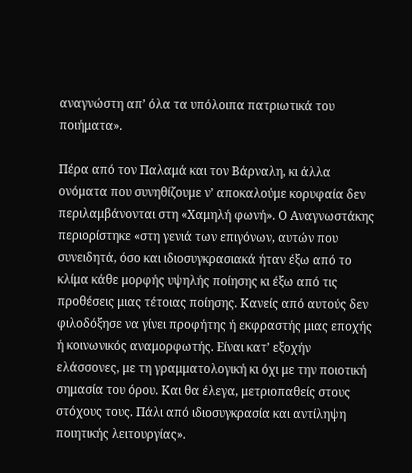αναγνώστη απ’ όλα τα υπόλοιπα πατριωτικά του ποιήματα».

Πέρα από τον Παλαμά και τον Βάρναλη, κι άλλα ονόματα που συνηθίζουμε ν’ αποκαλούμε κορυφαία δεν περιλαμβάνονται στη «Χαμηλή φωνή». Ο Αναγνωστάκης περιορίστηκε «στη γενιά των επιγόνων, αυτών που συνειδητά, όσο και ιδιοσυγκρασιακά ήταν έξω από το κλίμα κάθε μορφής υψηλής ποίησης κι έξω από τις προθέσεις μιας τέτοιας ποίησης. Κανείς από αυτούς δεν φιλοδόξησε να γίνει προφήτης ή εκφραστής μιας εποχής ή κοινωνικός αναμορφωτής. Είναι κατ’ εξοχήν ελάσσονες, με τη γραμματολογική κι όχι με την ποιοτική σημασία του όρου. Και θα έλεγα, μετριοπαθείς στους στόχους τους. Πάλι από ιδιοσυγκρασία και αντίληψη ποιητικής λειτουργίας».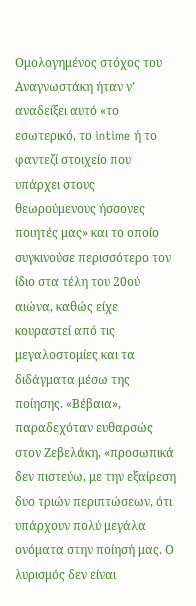Ομολογημένος στόχος του Αναγνωστάκη ήταν ν’ αναδείξει αυτό «το εσωτερικό, το intime ή το φαντεζί στοιχείο που υπάρχει στους θεωρούμενους ήσσονες ποιητές μας» και το οποίο συγκινούσε περισσότερο τον ίδιο στα τέλη του 20ού αιώνα, καθώς είχε κουραστεί από τις μεγαλοστομίες και τα διδάγματα μέσω της ποίησης. «Βέβαια», παραδεχόταν ευθαρσώς στον Ζεβελάκη, «προσωπικά δεν πιστεύω, με την εξαίρεση δυο τριών περιπτώσεων, ότι υπάρχουν πολύ μεγάλα ονόματα στην ποίησή μας. Ο λυρισμός δεν είναι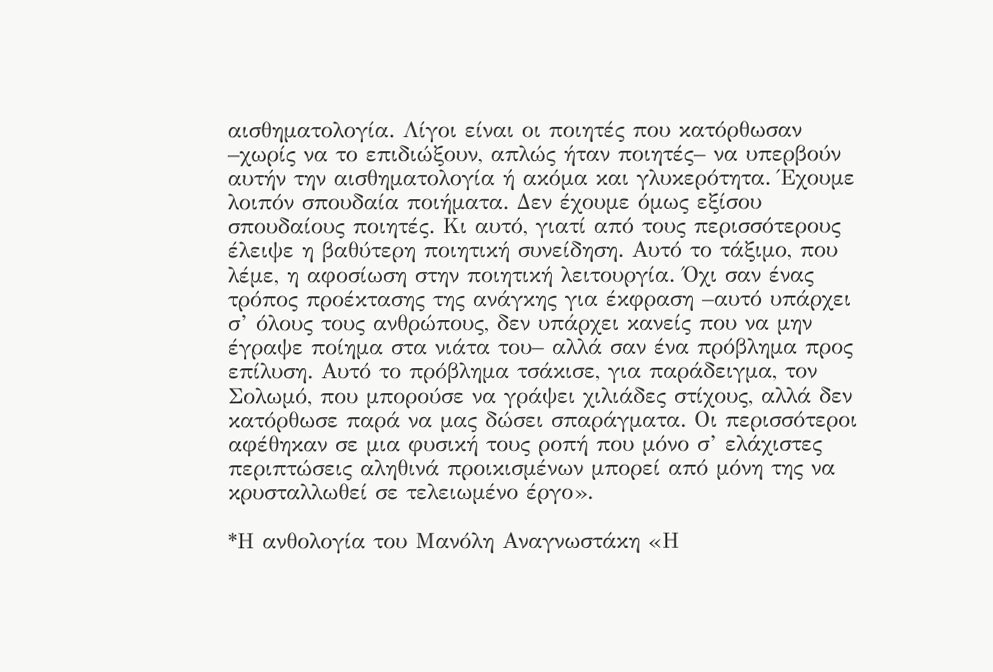αισθηματολογία. Λίγοι είναι οι ποιητές που κατόρθωσαν –χωρίς να το επιδιώξουν, απλώς ήταν ποιητές– να υπερβούν αυτήν την αισθηματολογία ή ακόμα και γλυκερότητα. Έχουμε λοιπόν σπουδαία ποιήματα. Δεν έχουμε όμως εξίσου σπουδαίους ποιητές. Κι αυτό, γιατί από τους περισσότερους έλειψε η βαθύτερη ποιητική συνείδηση. Αυτό το τάξιμο, που λέμε, η αφοσίωση στην ποιητική λειτουργία. Όχι σαν ένας τρόπος προέκτασης της ανάγκης για έκφραση –αυτό υπάρχει σ’ όλους τους ανθρώπους, δεν υπάρχει κανείς που να μην έγραψε ποίημα στα νιάτα του– αλλά σαν ένα πρόβλημα προς επίλυση. Αυτό το πρόβλημα τσάκισε, για παράδειγμα, τον Σολωμό, που μπορούσε να γράψει χιλιάδες στίχους, αλλά δεν κατόρθωσε παρά να μας δώσει σπαράγματα. Οι περισσότεροι αφέθηκαν σε μια φυσική τους ροπή που μόνο σ’ ελάχιστες περιπτώσεις αληθινά προικισμένων μπορεί από μόνη της να κρυσταλλωθεί σε τελειωμένο έργο».

*Η ανθολογία του Μανόλη Αναγνωστάκη «Η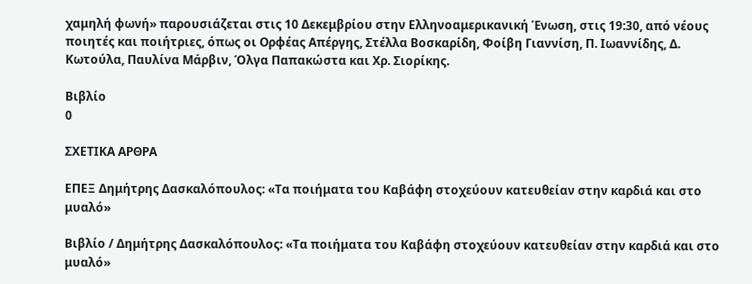χαμηλή φωνή» παρουσιάζεται στις 10 Δεκεμβρίου στην Ελληνοαμερικανική Ένωση, στις 19:30, από νέους ποιητές και ποιήτριες, όπως οι Ορφέας Απέργης, Στέλλα Βοσκαρίδη, Φοίβη Γιαννίση, Π. Ιωαννίδης, Δ. Κωτούλα, Παυλίνα Μάρβιν, Όλγα Παπακώστα και Χρ. Σιορίκης.

Βιβλίο
0

ΣΧΕΤΙΚΑ ΑΡΘΡΑ

ΕΠΕΞ Δημήτρης Δασκαλόπουλος: «Τα ποιήματα του Καβάφη στοχεύουν κατευθείαν στην καρδιά και στο μυαλό»

Βιβλίο / Δημήτρης Δασκαλόπουλος: «Τα ποιήματα του Καβάφη στοχεύουν κατευθείαν στην καρδιά και στο μυαλό»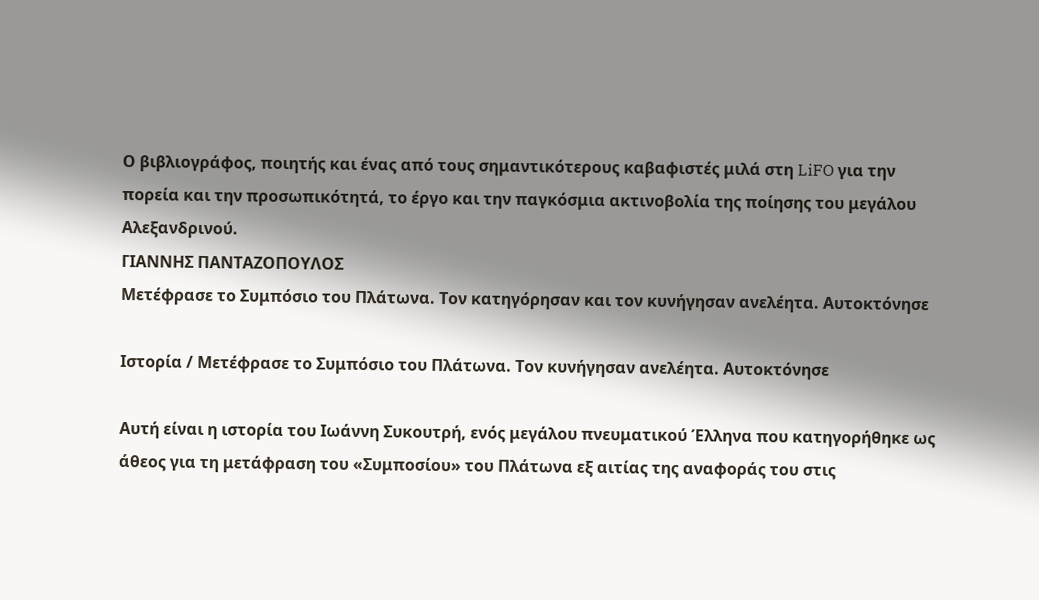Ο βιβλιογράφος, ποιητής και ένας από τους σημαντικότερους καβαφιστές μιλά στη LiFO για την πορεία και την προσωπικότητά, το έργο και την παγκόσμια ακτινοβολία της ποίησης του μεγάλου Αλεξανδρινού.
ΓΙΑΝΝΗΣ ΠΑΝΤΑΖΟΠΟΥΛΟΣ
Μετέφρασε το Συμπόσιο του Πλάτωνα. Τον κατηγόρησαν και τον κυνήγησαν ανελέητα. Αυτοκτόνησε

Ιστορία / Μετέφρασε το Συμπόσιο του Πλάτωνα. Τον κυνήγησαν ανελέητα. Αυτοκτόνησε

Αυτή είναι η ιστορία του Ιωάννη Συκουτρή, ενός μεγάλου πνευματικού Έλληνα που κατηγορήθηκε ως άθεος για τη μετάφραση του «Συμποσίου» του Πλάτωνα εξ αιτίας της αναφοράς του στις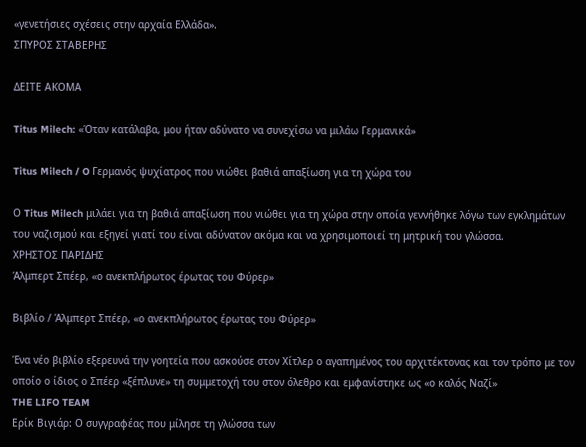«γενετήσιες σχέσεις στην αρχαία Ελλάδα».
ΣΠΥΡΟΣ ΣΤΑΒΕΡΗΣ

ΔΕΙΤΕ ΑΚΟΜΑ

Titus Milech: «Όταν κατάλαβα, μου ήταν αδύνατο να συνεχίσω να μιλάω Γερμανικά»

Titus Milech / O Γερμανός ψυχίατρος που νιώθει βαθιά απαξίωση για τη χώρα του

Ο Titus Milech μιλάει για τη βαθιά απαξίωση που νιώθει για τη χώρα στην οποία γεννήθηκε λόγω των εγκλημάτων του ναζισμού και εξηγεί γιατί του είναι αδύνατον ακόμα και να χρησιμοποιεί τη μητρική του γλώσσα.
ΧΡΗΣΤΟΣ ΠΑΡΙΔΗΣ
Άλμπερτ Σπέερ, «ο ανεκπλήρωτος έρωτας του Φύρερ»

Βιβλίο / Άλμπερτ Σπέερ, «ο ανεκπλήρωτος έρωτας του Φύρερ»

Ένα νέο βιβλίο εξερευνά την γοητεία που ασκούσε στον Χίτλερ ο αγαπημένος του αρχιτέκτονας και τον τρόπο με τον οποίο ο ίδιος ο Σπέερ «ξέπλυνε» τη συμμετοχή του στον όλεθρο και εμφανίστηκε ως «ο καλός Ναζί»
THE LIFO TEAM
Ερίκ Βιγιάρ: Ο συγγραφέας που μίλησε τη γλώσσα των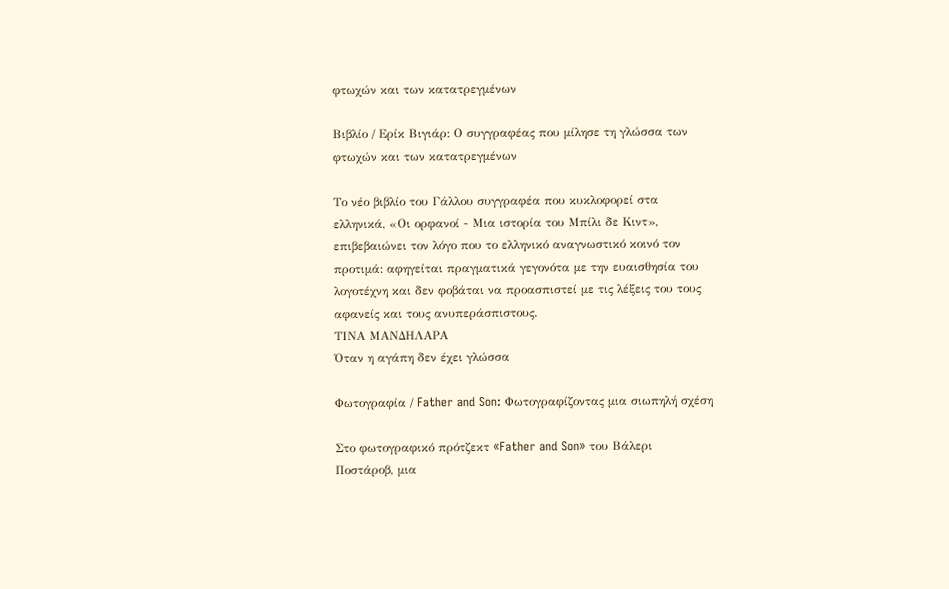φτωχών και των κατατρεγμένων

Βιβλίο / Ερίκ Βιγιάρ: Ο συγγραφέας που μίλησε τη γλώσσα των φτωχών και των κατατρεγμένων

Το νέο βιβλίο του Γάλλου συγγραφέα που κυκλοφορεί στα ελληνικά, «Οι ορφανοί - Μια ιστορία του Μπίλι δε Κιντ», επιβεβαιώνει τον λόγο που το ελληνικό αναγνωστικό κοινό τον προτιμά: αφηγείται πραγματικά γεγονότα με την ευαισθησία του λογοτέχνη και δεν φοβάται να προασπιστεί με τις λέξεις του τους αφανείς και τους ανυπεράσπιστους.
ΤΙΝΑ ΜΑΝΔΗΛΑΡΑ
Όταν η αγάπη δεν έχει γλώσσα

Φωτογραφία / Father and Son: Φωτογραφίζοντας μια σιωπηλή σχέση

Στο φωτογραφικό πρότζεκτ «Father and Son» του Βάλερι Ποστάροβ, μια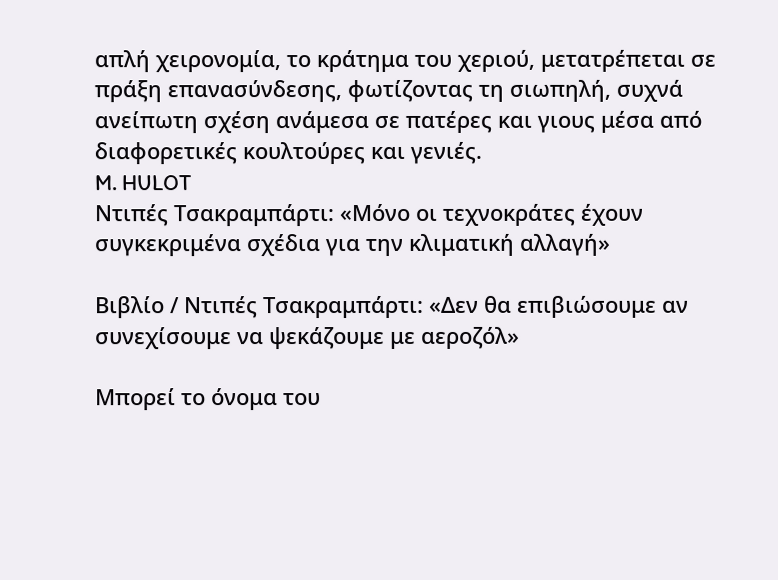απλή χειρονομία, το κράτημα του χεριού, μετατρέπεται σε πράξη επανασύνδεσης, φωτίζοντας τη σιωπηλή, συχνά ανείπωτη σχέση ανάμεσα σε πατέρες και γιους μέσα από διαφορετικές κουλτούρες και γενιές.
M. HULOT
Ντιπές Τσακραμπάρτι: «Μόνο οι τεχνοκράτες έχουν συγκεκριμένα σχέδια για την κλιματική αλλαγή»

Βιβλίο / Ντιπές Τσακραμπάρτι: «Δεν θα επιβιώσουμε αν συνεχίσουμε να ψεκάζουμε με αεροζόλ»

Μπορεί το όνομα του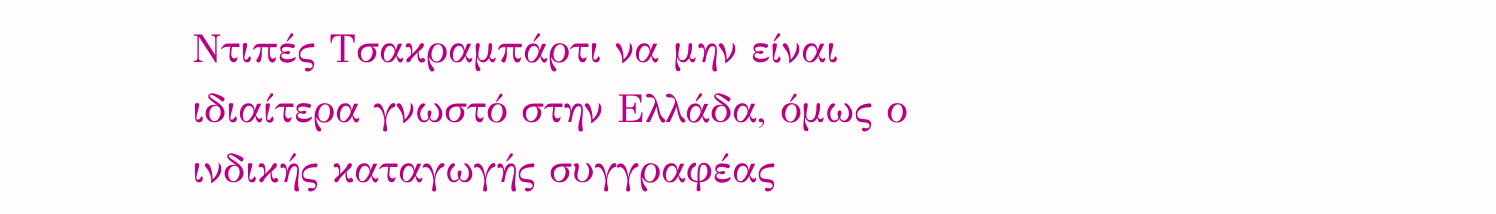Ντιπές Τσακραμπάρτι να μην είναι ιδιαίτερα γνωστό στην Ελλάδα, όμως ο ινδικής καταγωγής συγγραφέας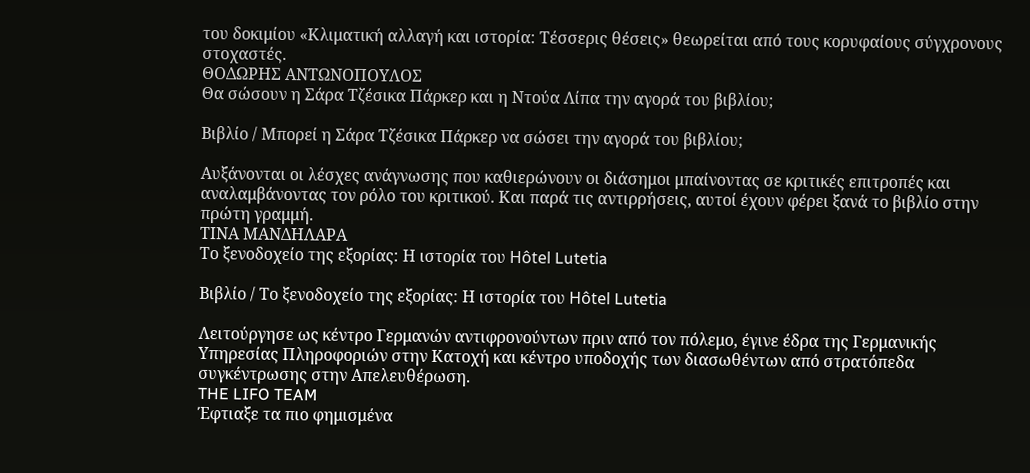του δοκιμίου «Κλιματική αλλαγή και ιστορία: Τέσσερις θέσεις» θεωρείται από τους κορυφαίους σύγχρονους στοχαστές.
ΘΟΔΩΡΗΣ ΑΝΤΩΝΟΠΟΥΛΟΣ
Θα σώσουν η Σάρα Τζέσικα Πάρκερ και η Ντούα Λίπα την αγορά του βιβλίου;

Βιβλίο / Μπορεί η Σάρα Τζέσικα Πάρκερ να σώσει την αγορά του βιβλίου;

Αυξάνονται οι λέσχες ανάγνωσης που καθιερώνουν οι διάσημοι μπαίνοντας σε κριτικές επιτροπές και αναλαμβάνοντας τον ρόλο του κριτικού. Και παρά τις αντιρρήσεις, αυτοί έχουν φέρει ξανά το βιβλίο στην πρώτη γραμμή.
ΤΙΝΑ ΜΑΝΔΗΛΑΡΑ
Το ξενοδοχείο της εξορίας: Η ιστορία του Hôtel Lutetia

Βιβλίο / Το ξενοδοχείο της εξορίας: Η ιστορία του Hôtel Lutetia

Λειτούργησε ως κέντρο Γερμανών αντιφρονούντων πριν από τον πόλεμο, έγινε έδρα της Γερμανικής Υπηρεσίας Πληροφοριών στην Κατοχή και κέντρο υποδοχής των διασωθέντων από στρατόπεδα συγκέντρωσης στην Απελευθέρωση.
THE LIFO TEAM
Έφτιαξε τα πιο φημισμένα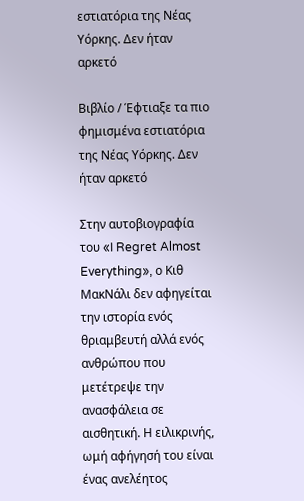εστιατόρια της Νέας Υόρκης. Δεν ήταν αρκετό

Βιβλίο / Έφτιαξε τα πιο φημισμένα εστιατόρια της Νέας Υόρκης. Δεν ήταν αρκετό

Στην αυτοβιογραφία του «I Regret Almost Everything», ο Κιθ ΜακΝάλι δεν αφηγείται την ιστορία ενός θριαμβευτή αλλά ενός ανθρώπου που μετέτρεψε την ανασφάλεια σε αισθητική. Η ειλικρινής, ωμή αφήγησή του είναι ένας ανελέητος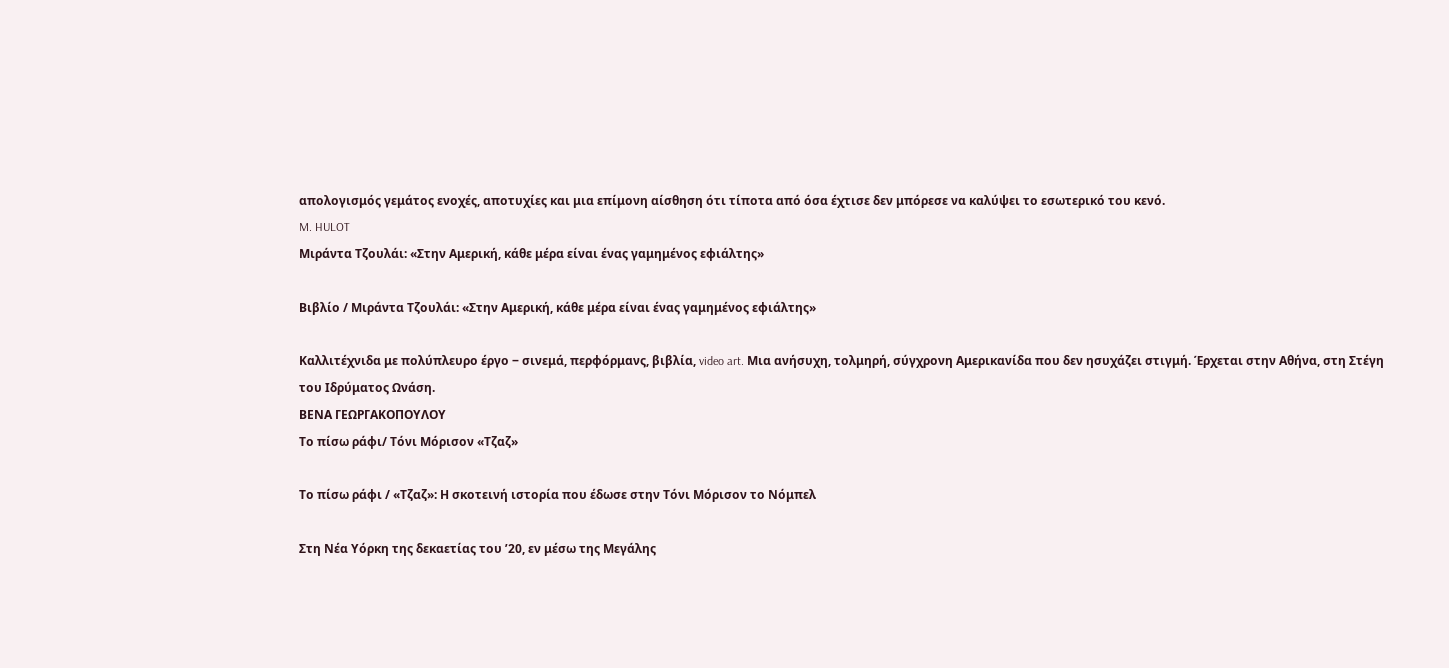απολογισμός γεμάτος ενοχές, αποτυχίες και μια επίμονη αίσθηση ότι τίποτα από όσα έχτισε δεν μπόρεσε να καλύψει το εσωτερικό του κενό.
M. HULOT
Μιράντα Τζουλάι: «Στην Αμερική, κάθε μέρα είναι ένας γαμημένος εφιάλτης»

Βιβλίο / Μιράντα Τζουλάι: «Στην Αμερική, κάθε μέρα είναι ένας γαμημένος εφιάλτης»

Καλλιτέχνιδα με πολύπλευρο έργο ‒ σινεμά, περφόρμανς, βιβλία, video art. Μια ανήσυχη, τολμηρή, σύγχρονη Aμερικανίδα που δεν ησυχάζει στιγμή. Έρχεται στην Αθήνα, στη Στέγη του Ιδρύματος Ωνάση.
ΒΕΝΑ ΓΕΩΡΓΑΚΟΠΟΥΛΟΥ
Το πίσω ράφι/ Τόνι Μόρισον «Τζαζ»

Το πίσω ράφι / «Τζαζ»: Η σκοτεινή ιστορία που έδωσε στην Τόνι Μόρισον το Νόμπελ

Στη Νέα Υόρκη της δεκαετίας του ’20, εν μέσω της Μεγάλης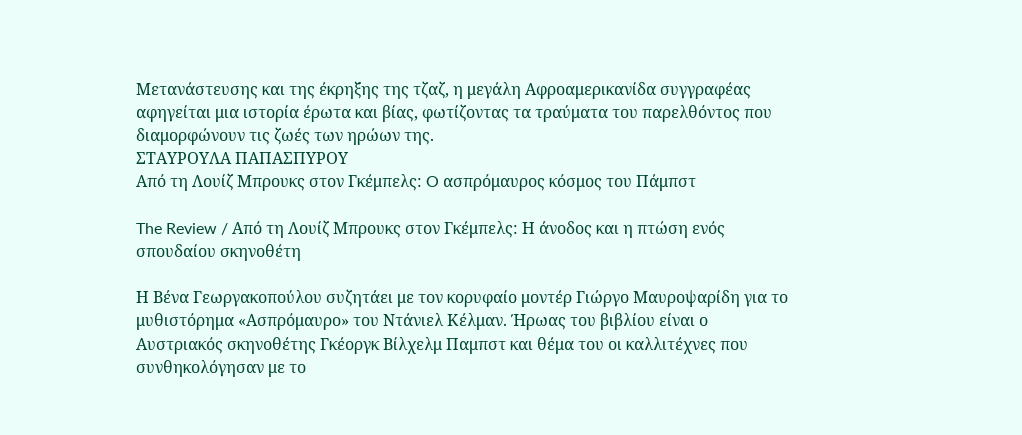Μετανάστευσης και της έκρηξης της τζαζ, η μεγάλη Αφροαμερικανίδα συγγραφέας αφηγείται μια ιστορία έρωτα και βίας, φωτίζοντας τα τραύματα του παρελθόντος που διαμορφώνουν τις ζωές των ηρώων της.
ΣΤΑΥΡΟΥΛΑ ΠΑΠΑΣΠΥΡΟΥ
Από τη Λουίζ Μπρουκς στον Γκέμπελς: O ασπρόμαυρος κόσμος του Πάμπστ

The Review / Από τη Λουίζ Μπρουκς στον Γκέμπελς: Η άνοδος και η πτώση ενός σπουδαίου σκηνοθέτη

Η Βένα Γεωργακοπούλου συζητάει με τον κορυφαίο μοντέρ Γιώργο Μαυροψαρίδη για το μυθιστόρημα «Ασπρόμαυρο» του Ντάνιελ Κέλμαν. Ήρωας του βιβλίου είναι ο Αυστριακός σκηνοθέτης Γκέοργκ Βίλχελμ Παμπστ και θέμα του οι καλλιτέχνες που συνθηκολόγησαν με το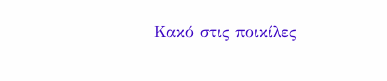Κακό στις ποικίλες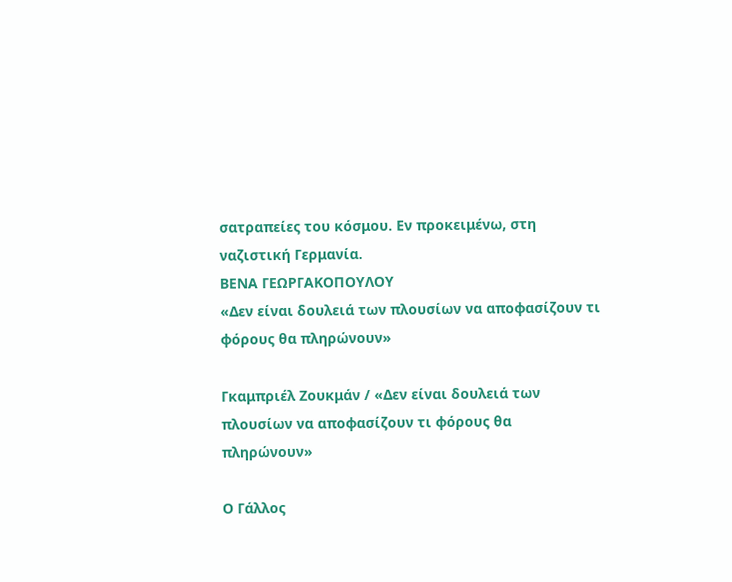σατραπείες του κόσμου. Εν προκειμένω, στη ναζιστική Γερμανία.
ΒΕΝΑ ΓΕΩΡΓΑΚΟΠΟΥΛΟΥ
«Δεν είναι δουλειά των πλουσίων να αποφασίζουν τι φόρους θα πληρώνουν»

Γκαμπριέλ Ζουκμάν / «Δεν είναι δουλειά των πλουσίων να αποφασίζουν τι φόρους θα πληρώνουν»

Ο Γάλλος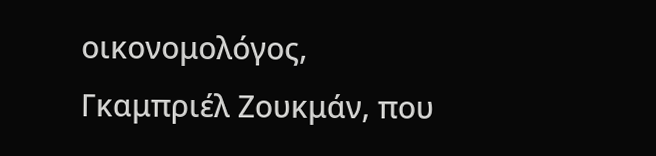οικονομολόγος, Γκαμπριέλ Ζουκμάν, που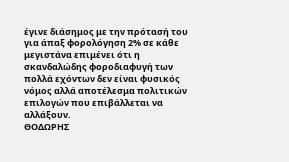έγινε διάσημος με την πρότασή του για άπαξ φορολόγηση 2% σε κάθε μεγιστάνα επιμένει ότι η σκανδαλώδης φοροδιαφυγή των πολλά εχόντων δεν είναι φυσικός νόμος αλλά αποτέλεσμα πολιτικών επιλογών που επιβάλλεται να αλλάξουν.
ΘΟΔΩΡΗΣ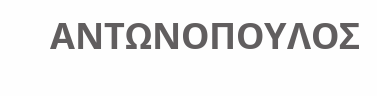ΑΝΤΩΝΟΠΟΥΛΟΣ